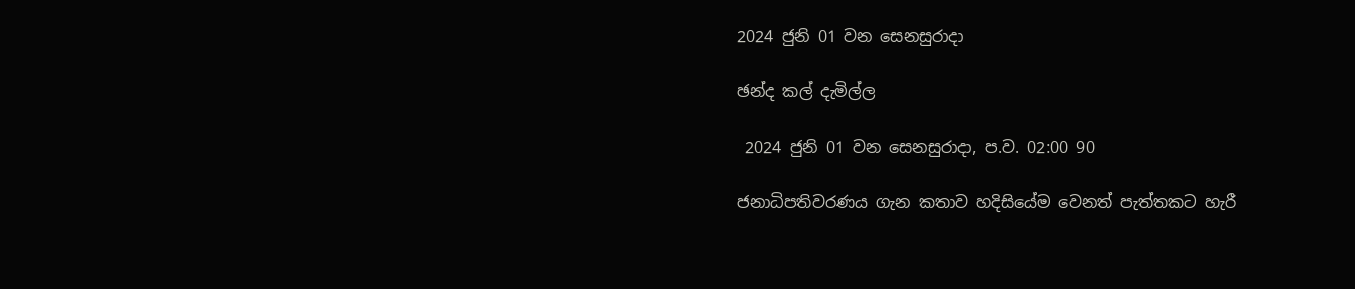2024 ජුනි 01 වන සෙනසුරාදා

ඡන්ද කල් දැමිල්ල

 2024 ජුනි 01 වන සෙනසුරාදා, ප.ව. 02:00 90

ජනාධිපතිවරණය ගැන කතාව හදිසියේම වෙනත් පැත්තකට හැරී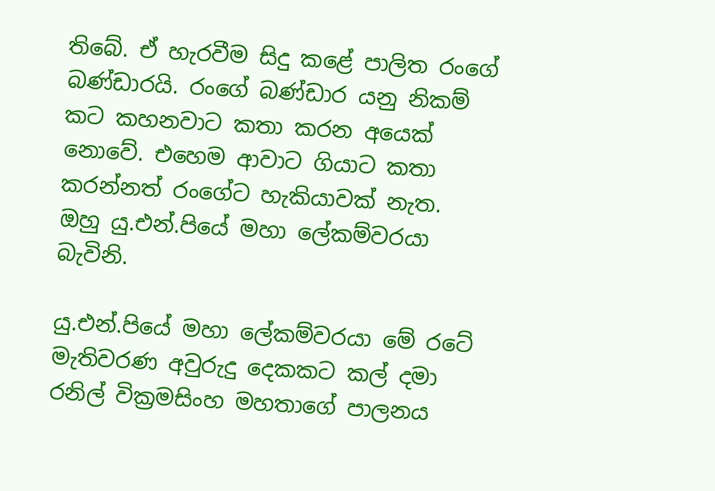තිබේ. ඒ හැරවීම සිදු කළේ පාලිත රංගේ බණ්ඩාරයි. රංගේ බණ්ඩාර යනු නිකම් කට කහනවාට කතා කරන අයෙක් නොවේ. එහෙම ආවාට ගියාට කතා කරන්නත් රංගේට හැකියාවක් නැත. ඔහු යු.එන්.පියේ මහා ලේකම්වරයා බැවිනි.

යු.එන්.පියේ මහා ලේකම්වරයා මේ රටේ මැතිවරණ අවුරුදු දෙකකට කල් දමා රනිල් වික්‍රමසිංහ මහතාගේ පාලනය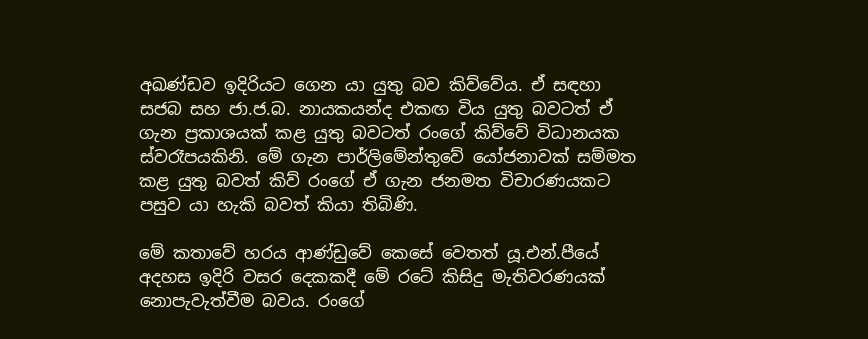අඛණ්ඩව ඉදිරියට ගෙන යා යුතු බව කිව්වේය. ඒ සඳහා සජබ සහ ජා.ජ.බ. නායකයන්ද එකඟ විය යුතු බවටත් ඒ ගැන ප්‍රකාශයක් කළ යුතු බවටත් රංගේ කිව්වේ විධානයක ස්වරෑපයකිනි. මේ ගැන පාර්ලිමේන්තුවේ යෝජනාවක් සම්මත කළ යුතු බවත් කිව් රංගේ ඒ ගැන ජනමත විචාරණයකට පසුව යා හැකි බවත් කියා තිබිණි.

මේ කතාවේ හරය ආණ්ඩුවේ කෙසේ වෙතත් යූ.එන්.පීයේ අදහස ඉදිරි වසර දෙකකදී මේ රටේ කිසිදු මැතිවරණයක් නොපැවැත්වීම බවය. රංගේ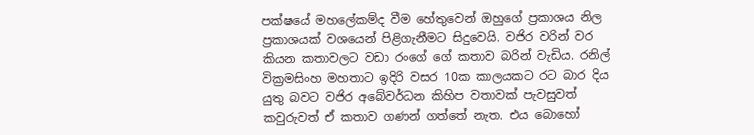පක්ෂයේ මහලේකම්ද වීම හේතුවෙන් ඔහුගේ ප්‍රකාශය නිල ප්‍රකාශයක් වශයෙන් පිළිගැනීමට සිදුවෙයි. වජිර වරින් වර කියන කතාවලට වඩා රංගේ ගේ කතාව බරින් වැඩිය. රනිල් වික්‍රමසිංහ මහතාට ඉදිරි වසර 10ක කාලයකට රට බාර දිය යුතු බවට වජිර අබේවර්ධන කිහිප වතාවක් පැවසුවත් කවුරුවත් ඒ කතාව ගණන් ගත්තේ නැත. එය බොහෝ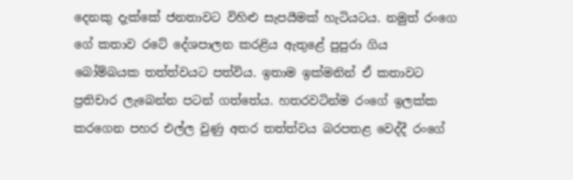දෙනකු දැක්කේ ජනතාවට විහිළු සැපයීමක් හැටියටය. නමුත් රංගෙ ගේ කතාව රටේ දේශපාලන කරළිය ඇතුළේ පුපුරා ගිය බෝම්බයක තත්ත්වයට පත්විය. ඉතාම ඉක්මනින් ඒ කතාවට ප්‍රතිචාර ලැබෙන්න පටන් ගත්තේය. හතරවටින්ම රංගේ ඉලක්ක කරගෙන පහර එල්ල වුණු අතර තත්ත්වය බරපතළ වෙද්දී රංගේ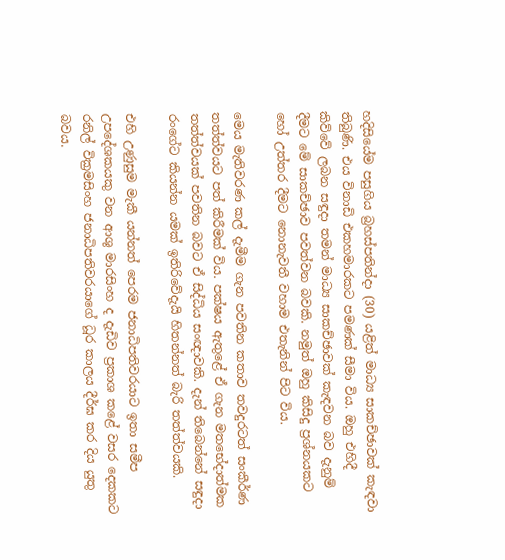හදිසියේම පසුගිය බ්‍රහස්පතින්දා (30) යළිත් මාධ්‍ය සාකච්ඡාවක් කැඳවා තිබුණි. එය විනාඩි එකහමාරකට පමණක් සීමා විය. ඔහු එහිදී කිව්වේ ලබන සඳුදා තමන් මාධ්‍ය සාකච්ඡාවක් කැඳවන බව දැනුම් දීමට මේ සාකච්ඡාව පවත්වන බවකි. නමුත් ඔහු කිසිදු ප්‍රශ්නයකට හෝ උත්තර දීමට නොනැවතී වහාම එතැනින් පිට විය.

මෙය මැතිවරණ කල් දැමීම ගැන පවතින කතාව තවදුරටත් සංකීර්ණ තත්ත්වයට පත් කිරීමක් විය. පක්ෂය ඇතුළේ ඒ ගැන මතභේදාත්මක තත්ත්වයක් පවතින බවට ඒ සිද්ධිය සංඥාවකි. දැන් තිබෙන්නේ සඳුදා රංගේට කියන්න යමක් ඉතිරිවේදැයි හිතන්නත් බැරි තත්ත්වයකි.

එහි උණුසුම මැකී යන්නත් පෙරම ජනාධිපතිවරයාට ඉතා සමීප උපදේශකයකු වන ආශු මාරසිංහ ද දැඩිව ප්‍රකාශ කළේ වසර දෙකකට රනිල් වික්‍රමසිංහ ජනාධිපතිවරයාගේ ධූර කාලය දීර්ඝ කර දිය යුතු බවය.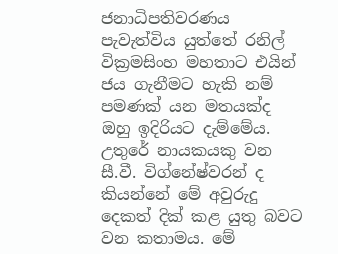ජනාධිපතිවරණය පැවැත්විය යුත්තේ රනිල් වික්‍රමසිංහ මහතාට එයින් ජය ගැනීමට හැකි නම් පමණක් යන මතයක්ද ඔහු ඉදිරියට දැම්මේය. උතුරේ නායකයකු වන සී.වී. විග්නේෂ්වරන් ද කියන්නේ මේ අවුරුදු දෙකත් දික් කළ යුතු බවට වන කතාමය. මේ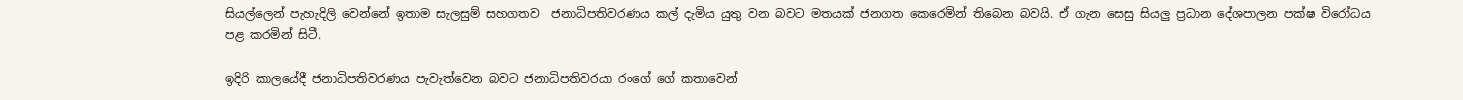සියල්ලෙන් පැහැදිලි වෙන්නේ ඉතාම සැලසුම් සහගතව  ජනාධිපතිවරණය කල් දැමිය යුතු වන බවට මතයක් ජනගත කෙරෙමින් තිබෙන බවයි. ඒ ගැන සෙසු සියලු ප්‍රධාන දේශපාලන පක්ෂ විරෝධය පළ කරමින් සිටී.

ඉදිරි කාලයේදී ජනාධිපතිවරණය පැවැත්වෙන බවට ජනාධිපතිවරයා රංගේ ගේ කතාවෙන්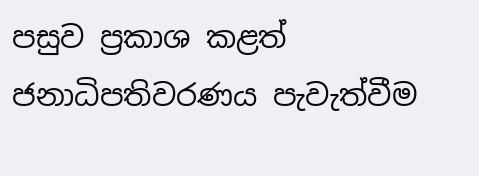පසුව ප්‍රකාශ කළත් ජනාධිපතිවරණය පැවැත්වීම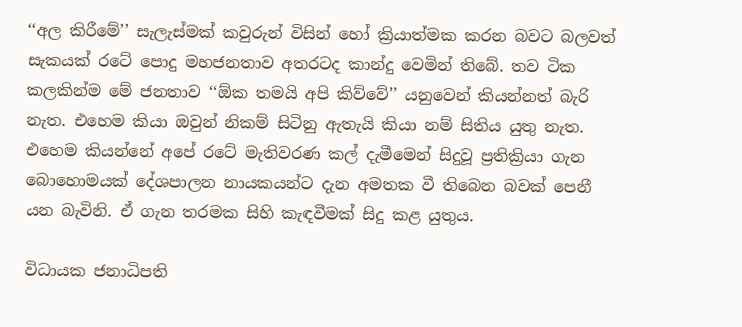‘‘අල කිරීමේ’’ සැලැස්මක් කවුරුන් විසින් හෝ ක්‍රියාත්මක කරන බවට බලවත් සැකයක් රටේ පොදු මහජනතාව අතරටද කාන්දු වෙමින් තිබේ. තව ටික කලකින්ම මේ ජනතාව ‘‘ඕක තමයි අපි කිව්වේ’’ යනුවෙන් කියන්නත් බැරි නැත. එහෙම කියා ඔවුන් නිකම් සිටිනු ඇතැයි කියා නම් සිතිය යුතු නැත. එහෙම කියන්නේ අපේ රටේ මැතිවරණ කල් දැමීමෙන් සිදුවූ ප්‍රතික්‍රියා ගැන බොහොමයක් දේශපාලන නායකයන්ට දැන අමතක වී තිබෙන බවක් පෙනී යන බැවිනි. ඒ ගැන තරමක සිහි කැඳවීමක් සිදු කළ යුතුය.

විධායක ජනාධිපති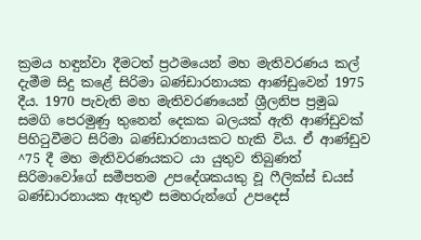ක්‍රමය හඳුන්වා දීමටත් ප්‍රථමයෙන් මහ මැතිවරණය කල් දැමීම සිදු කළේ සිරිමා බණ්ඩාරනායක ආණ්ඩුවෙන් 1975 දීය. 1970 පැවැති මහ මැතිවරණයෙන් ශ්‍රීලනිප ප්‍රමුඛ සමගි පෙරමුණු තුනෙන් දෙකක බලයක් ඇති ආණ්ඩුවක් පිහිටුවීමට සිරිමා බණ්ඩාරනායකට හැකි විය. ඒ ආණ්ඩුව ^75 දී මහ මැතිවරණයකට යා යුතුව තිබුණත් සිරිමාවෝගේ සමීපතම උපදේශකයකු වූ ෆීලික්ස් ඩයස් බණ්ඩාරනායක ඇතුළු සමහරුන්ගේ උපදෙස්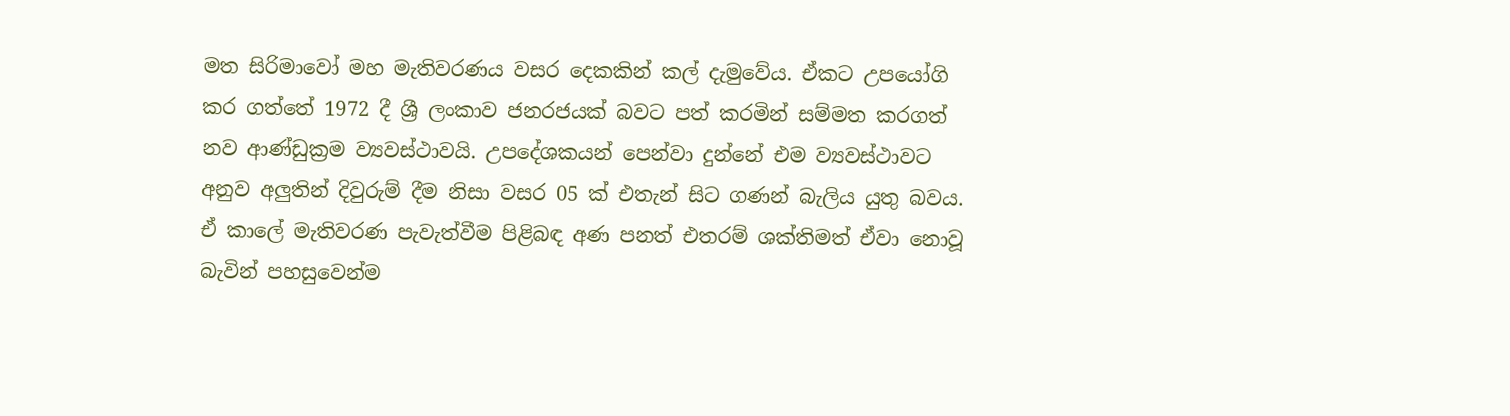මත සිරිමාවෝ මහ මැතිවරණය වසර දෙකකින් කල් දැමුවේය. ඒකට උපයෝගි කර ගත්තේ 1972 දී ශ්‍රී ලංකාව ජනරජයක් බවට පත් කරමින් සම්මත කරගත් නව ආණ්ඩුක්‍රම ව්‍යවස්ථාවයි. උපදේශකයන් පෙන්වා දුන්නේ එම ව්‍යවස්ථාවට අනුව අලුතින් දිවුරුම් දීම නිසා වසර 05 ක් එතැන් සිට ගණන් බැලිය යුතු බවය. ඒ කාලේ මැතිවරණ පැවැත්වීම පිළිබඳ අණ පනත් එතරම් ශක්තිමත් ඒවා නොවූ බැවින් පහසුවෙන්ම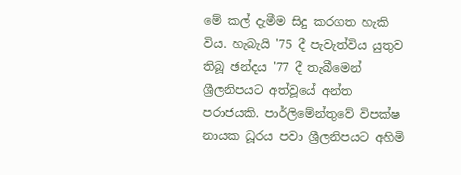මේ කල් දැමීම සිදු කරගත හැකි විය. හැබැයි '75 දී පැවැත්විය යුතුව තිබූ ඡන්දය '77 දී තැබීමෙන් ශ්‍රීලනිපයට අත්වූයේ අන්ත පරාජයකි. පාර්ලිමේන්තුවේ විපක්ෂ නායක ධූරය පවා ශ්‍රීලනිපයට අහිමි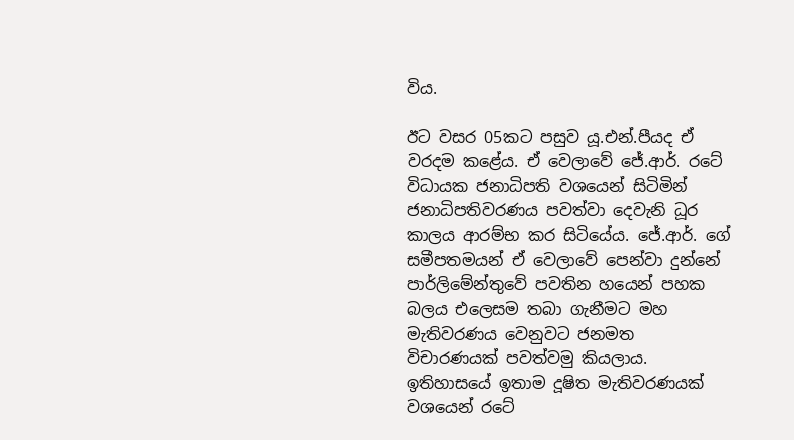විය.

ඊට වසර 05කට පසුව යූ.එන්.පීයද ඒ වරදම කළේය. ඒ වෙලාවේ ජේ.ආර්. රටේ විධායක ජනාධිපති වශයෙන් සිටිමින් ජනාධිපතිවරණය පවත්වා දෙවැනි ධූර කාලය ආරම්භ කර සිටියේය. ජේ.ආර්. ගේ සමීපතමයන් ඒ වෙලාවේ පෙන්වා දුන්නේ පාර්ලිමේන්තුවේ පවතින හයෙන් පහක බලය එලෙසම තබා ගැනීමට මහ මැතිවරණය වෙනුවට ජනමත විචාරණයක් පවත්වමු කියලාය. ඉතිහාසයේ ඉතාම දූෂිත මැතිවරණයක් වශයෙන් රටේ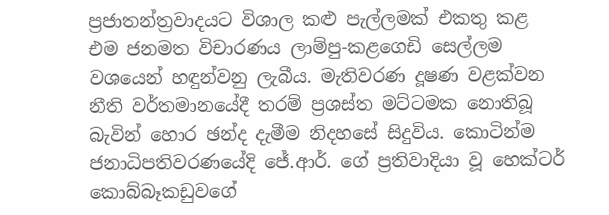ප්‍රජාතන්ත්‍රවාදයට විශාල කළු පැල්ලමක් එකතු කළ එම ජනමත විචාරණය ලාම්පු-කළගෙඩි සෙල්ලම වශයෙන් හඳුන්වනු ලැබීය. මැතිවරණ දූෂණ වළක්වන නීති වර්තමානයේදී තරම් ප්‍රශස්ත මට්ටමක නොතිබූ බැවින් හොර ඡන්ද දැමීම නිදහසේ සිදුවිය. කොටින්ම ජනාධිපතිවරණයේදි ජේ.ආර්. ගේ ප්‍රතිවාදියා වූ හෙක්ටර් කොබ්බෑකඩුවගේ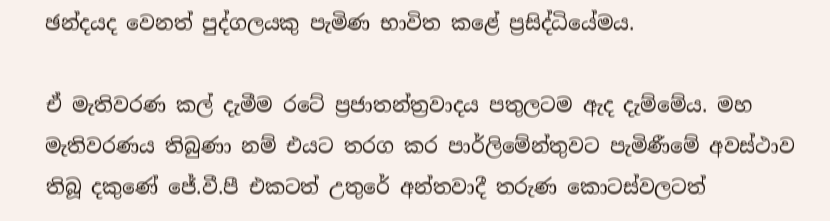ඡන්දයද වෙනත් පුද්ගලයකු පැමිණ භාවිත කළේ ප්‍රසිද්ධියේමය.

ඒ මැතිවරණ කල් දැමීම රටේ ප්‍රජාතන්ත්‍රවාදය පතුලටම ඇද දැම්මේය. මහ මැතිවරණය තිබුණා නම් එයට තරග කර පාර්ලිමේන්තුවට පැමිණීමේ අවස්ථාව තිබූ දකුණේ ජේ.වී.පී එකටත් උතුරේ අන්තවාදී තරුණ කොටස්වලටත්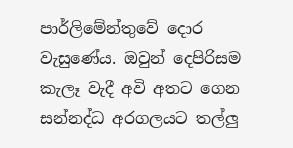පාර්ලිමේන්තුවේ දොර වැසුණේය. ඔවුන් දෙපිරිසම කැලෑ වැදී අවි අතට ගෙන සන්නද්ධ අරගලයට තල්ලු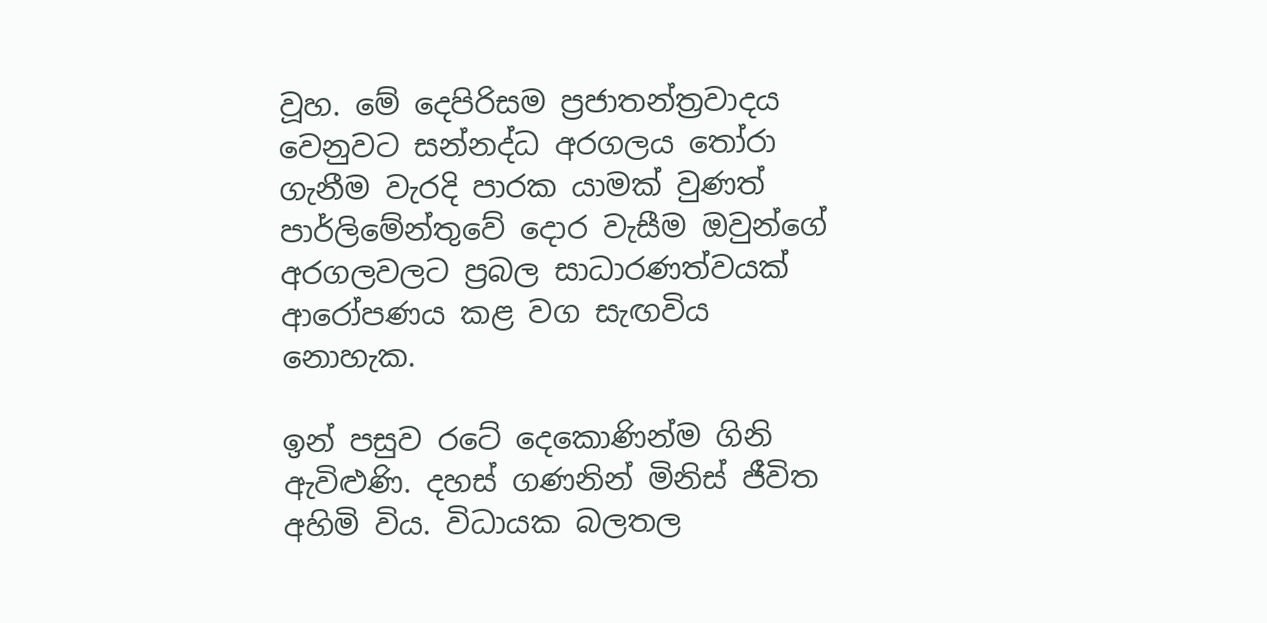වූහ. මේ දෙපිරිසම ප්‍රජාතන්ත්‍රවාදය වෙනුවට සන්නද්ධ අරගලය තෝරා ගැනීම වැරදි පාරක යාමක් වුණත් පාර්ලිමේන්තුවේ දොර වැසීම ඔවුන්ගේ අරගලවලට ප්‍රබල සාධාරණත්වයක් ආරෝපණය කළ වග සැඟවිය නොහැක.

ඉන් පසුව රටේ දෙකොණින්ම ගිනි ඇවිළුණි. දහස් ගණනින් මිනිස් ජීවිත අහිමි විය. විධායක බලතල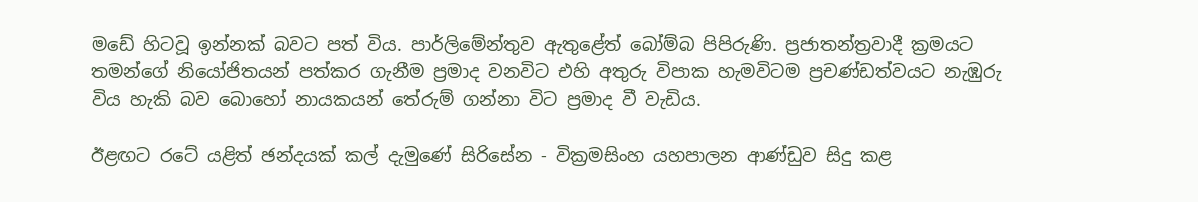මඩේ හිටවූ ඉන්නක් බවට පත් විය. පාර්ලිමේන්තුව ඇතුළේත් බෝම්බ පිපිරුණි. ප්‍රජාතන්ත්‍රවාදී ක්‍රමයට තමන්ගේ නියෝජිතයන් පත්කර ගැනීම ප්‍රමාද වනවිට එහි අතුරු විපාක හැමවිටම ප්‍රචණ්ඩත්වයට නැඹුරු විය හැකි බව බොහෝ නායකයන් තේරුම් ගන්නා විට ප්‍රමාද වී වැඩිය.

ඊළඟට රටේ යළිත් ඡන්දයක් කල් දැමුණේ සිරිසේන - වික්‍රමසිංහ යහපාලන ආණ්ඩුව සිදු කළ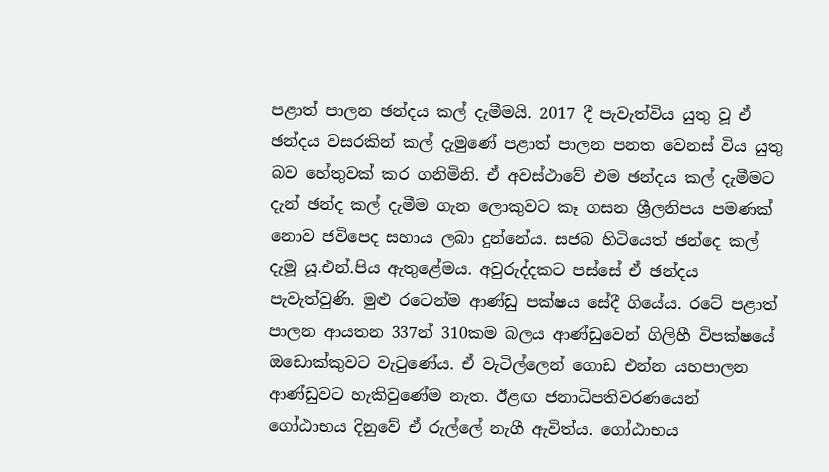පළාත් පාලන ඡන්දය කල් දැමීමයි. 2017 දී පැවැත්විය යුතු වූ ඒ ඡන්දය වසරකින් කල් දැමුණේ පළාත් පාලන පනත වෙනස් විය යුතු බව හේතුවක් කර ගනිමිනි. ඒ අවස්ථාවේ එම ඡන්දය කල් දැමීමට දැන් ඡන්ද කල් දැමීම ගැන ලොකුවට කෑ ගසන ශ්‍රීලනිපය පමණක් නොව ජවිපෙද සහාය ලබා දුන්නේය. සජබ හිටියෙත් ඡන්දෙ කල් දැමූ යූ.එන්.පිය ඇතුළේමය. අවුරුද්දකට පස්සේ ඒ ඡන්දය පැවැත්වුණි. මුළු රටෙන්ම ආණ්ඩු පක්ෂය සේදී ගියේය. රටේ පළාත් පාලන ආයතන 337න් 310කම බලය ආණ්ඩුවෙන් ගිලිහී විපක්ෂයේ ඔඩොක්කුවට වැටුණේය. ඒ වැටිල්ලෙන් ගොඩ එන්න යහපාලන ආණ්ඩුවට හැකිවුණේම නැත. ඊළඟ ජනාධිපතිවරණයෙන් ගෝඨාභය දිනුවේ ඒ රුල්ලේ නැගී ඇවිත්ය. ගෝඨාභය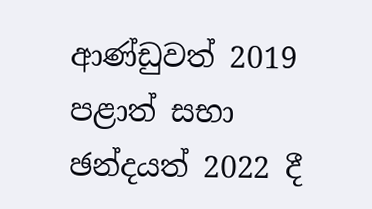ආණ්ඩුවත් 2019 පළාත් සභා ඡන්දයත් 2022 දී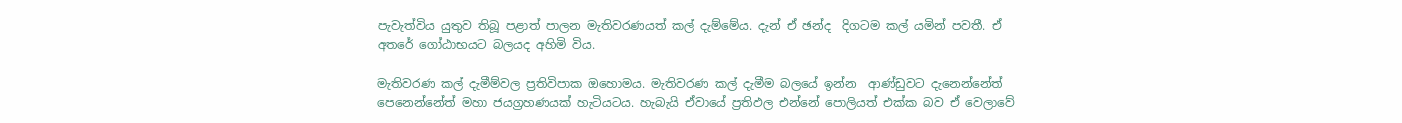පැවැත්විය යුතුව තිබූ පළාත් පාලන මැතිවරණයත් කල් දැම්මේය. දැන් ඒ ඡන්ද  දිගටම කල් යමින් පවතී. ඒ අතරේ ගෝඨාභයට බලයද අහිමි විය.

මැතිවරණ කල් දැමීම්වල ප්‍රතිවිපාක ඔහොමය. මැතිවරණ කල් දැමීම බලයේ ඉන්න  ආණ්ඩුවට දැනෙන්නේත් පෙනෙන්නේත් මහා ජයග්‍රහණයක් හැටියටය. හැබැයි ඒවායේ ප්‍රතිඵල එන්නේ පොලියත් එක්ක බව ඒ වෙලාවේ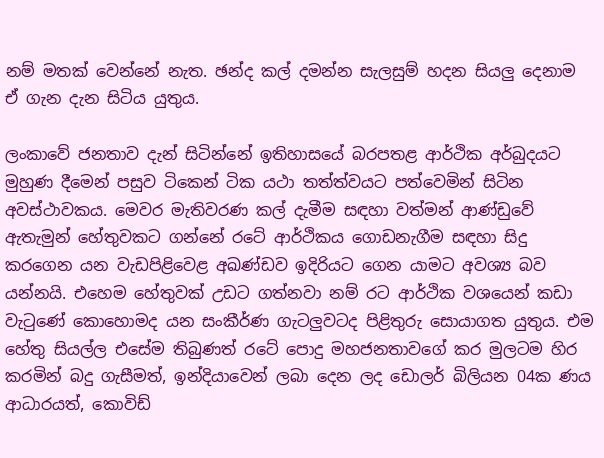නම් මතක් වෙන්නේ නැත. ඡන්ද කල් දමන්න සැලසුම් හදන සියලු දෙනාම ඒ ගැන දැන සිටිය යුතුය.

ලංකාවේ ජනතාව දැන් සිටින්නේ ඉතිහාසයේ බරපතළ ආර්ථික අර්බුදයට මුහුණ දීමෙන් පසුව ටිකෙන් ටික යථා තත්ත්වයට පත්වෙමින් සිටින අවස්ථාවකය. මෙවර මැතිවරණ කල් දැමීම සඳහා වත්මන් ආණ්ඩුවේ ඇතැමුන් හේතුවකට ගන්නේ රටේ ආර්ථිකය ගොඩනැගීම සඳහා සිදු කරගෙන යන වැඩපිළිවෙළ අඛණ්ඩව ඉදිරියට ගෙන යාමට අවශ්‍ය බව යන්නයි. එහෙම හේතුවක් උඩට ගත්නවා නම් රට ආර්ථික වශයෙන් කඩා වැටුණේ කොහොමද යන සංකීර්ණ ගැටලුවටද පිළිතුරු සොයාගත යුතුය. එම හේතු සියල්ල එසේම තිබුණත් රටේ පොදු මහජනතාවගේ කර මුලටම හිර කරමින් බදු ගැසීමත්, ඉන්දියාවෙන් ලබා දෙන ලද ඩොලර් බිලියන 04ක ණය ආධාරයත්, කොවිඩ්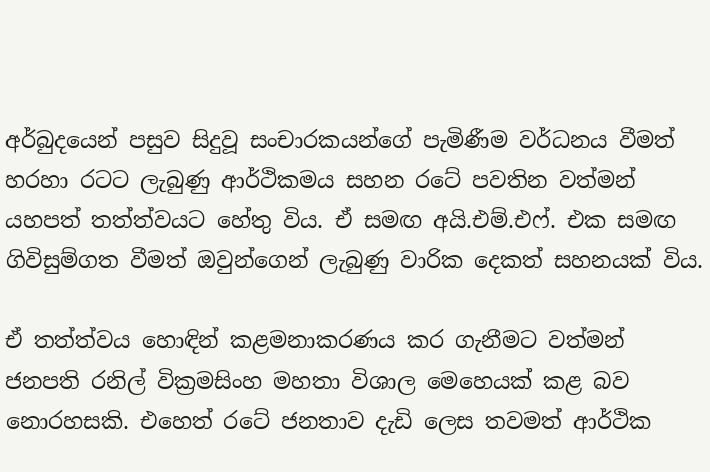අර්බුදයෙන් පසුව සිදුවූ සංචාරකයන්ගේ පැමිණීම වර්ධනය වීමත් හරහා රටට ලැබුණු ආර්ථිකමය සහන රටේ පවතින වත්මන් යහපත් තත්ත්වයට හේතු විය. ඒ සමඟ අයි.එම්.එෆ්. එක සමඟ ගිවිසුම්ගත වීමත් ඔවුන්ගෙන් ලැබුණු වාරික දෙකත් සහනයක් විය.

ඒ තත්ත්වය හොඳින් කළමනාකරණය කර ගැනීමට වත්මන් ජනපති රනිල් වික්‍රමසිංහ මහතා විශාල මෙහෙයක් කළ බව නොරහසකි. එහෙත් රටේ ජනතාව දැඩි ලෙස තවමත් ආර්ථික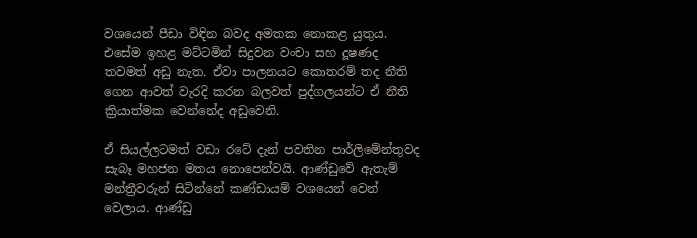වශයෙන් පීඩා විඳින බවද අමතක නොකළ යුතුය. එසේම ඉහළ මට්ටමින් සිදුවන වංචා සහ දූෂණද තවමත් අඩු නැත. ඒවා පාලනයට කොතරම් තද නීති ගෙන ආවත් වැරදි කරන බලවත් පුද්ගලයන්ට ඒ නීති ක්‍රියාත්මක වෙන්නේද අඩුවෙනි.

ඒ සියල්ලටමත් වඩා රටේ දැන් පවතින පාර්ලිමේන්තුවද සැබෑ මහජන මතය නොපෙන්වයි. ආණ්ඩුවේ ඇතැම් මන්ත්‍රීවරුන් සිටින්නේ කණ්ඩායම් වශයෙන් වෙන් වෙලාය. ආණ්ඩු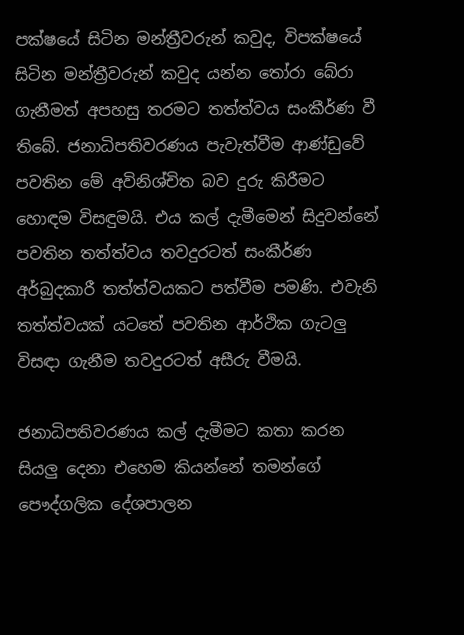පක්ෂයේ සිටින මන්ත්‍රීවරුන් කවුද, විපක්ෂයේ සිටින මන්ත්‍රීවරුන් කවුද යන්න තෝරා බේරා ගැනීමත් අපහසු තරමට තත්ත්වය සංකීර්ණ වී තිබේ. ජනාධිපතිවරණය පැවැත්වීම ආණ්ඩුවේ පවතින මේ අවිනිශ්චිත බව දුරු කිරීමට හොඳම විසඳුමයි. එය කල් දැමීමෙන් සිදුවන්නේ පවතින තත්ත්වය තවදුරටත් සංකීර්ණ අර්බුදකාරී තත්ත්වයකට පත්වීම පමණි. එවැනි තත්ත්වයක් යටතේ පවතින ආර්ථික ගැටලු විසඳා ගැනීම තවදුරටත් අසීරු වීමයි.

ජනාධිපතිවරණය කල් දැමීමට කතා කරන සියලු දෙනා එහෙම කියන්නේ තමන්ගේ පෞද්ගලික දේශපාලන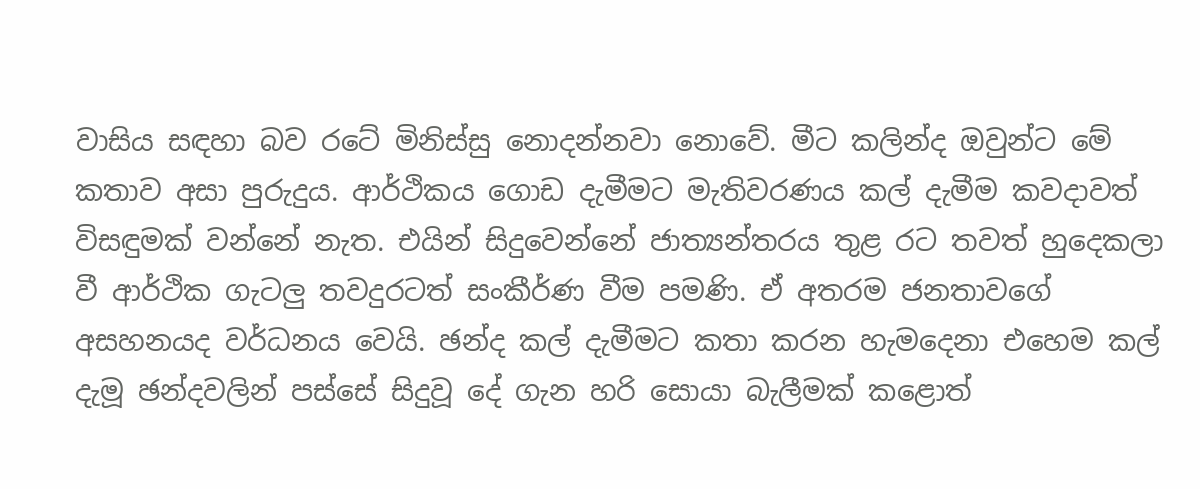වාසිය සඳහා බව රටේ මිනිස්සු නොදන්නවා නොවේ. මීට කලින්ද ඔවුන්ට මේ කතාව අසා පුරුදුය. ආර්ථිකය ගොඩ දැමීමට මැතිවරණය කල් දැමීම කවදාවත් විසඳුමක් වන්නේ නැත. එයින් සිදුවෙන්නේ ජාත්‍යන්තරය තුළ රට තවත් හුදෙකලා වී ආර්ථික ගැටලු තවදුරටත් සංකීර්ණ වීම පමණි. ඒ අතරම ජනතාවගේ අසහනයද වර්ධනය වෙයි. ඡන්ද කල් දැමීමට කතා කරන හැමදෙනා එහෙම කල් දැමූ ඡන්දවලින් පස්සේ සිදුවූ දේ ගැන හරි සොයා බැලීමක් කළොත්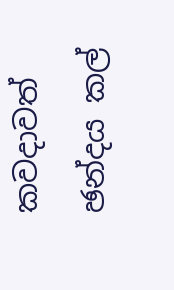කවදාවත් ඡන්දය කල්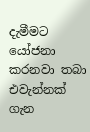දැමීමට යෝජනා කරනවා තබා එවැන්නක් ගැන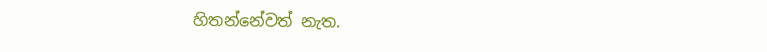හිතන්නේවත් නැත.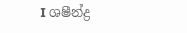I ශෂීන්ද්‍ර